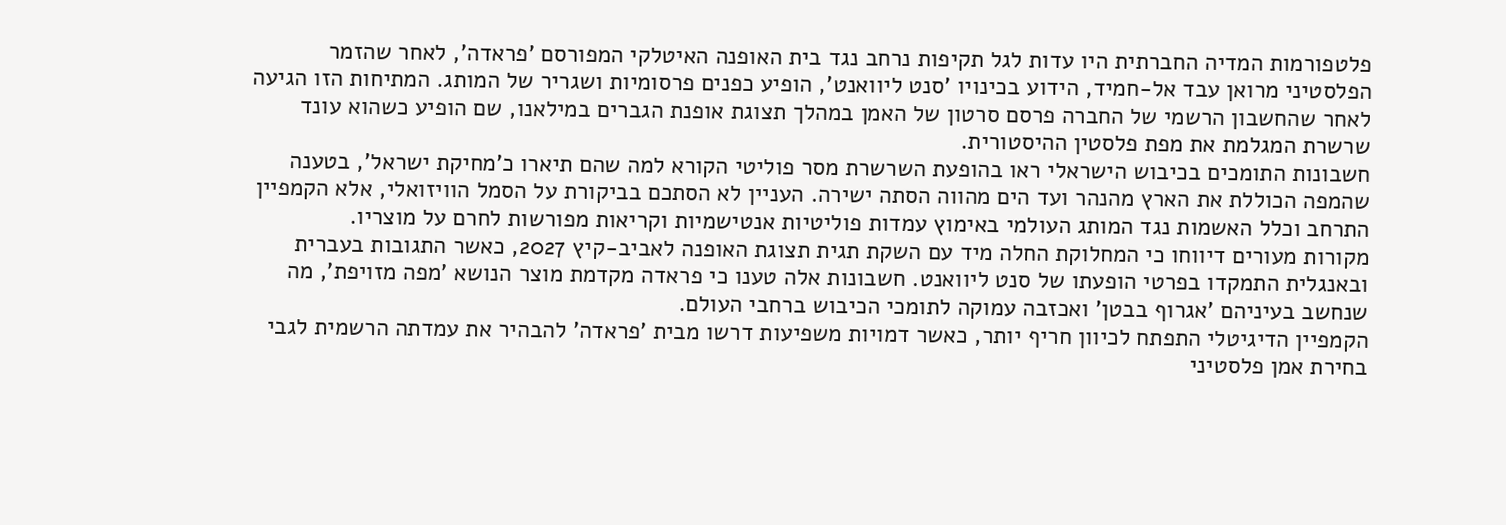פלטפורמות המדיה החברתית היו עדות לגל תקיפות נרחב נגד בית האופנה האיטלקי המפורסם 'פראדה', לאחר שהזמר הפלסטיני מרואן עבד אל-חמיד, הידוע בכינויו 'סנט ליוואנט', הופיע כפנים פרסומיות ושגריר של המותג. המתיחות הזו הגיעה לאחר שהחשבון הרשמי של החברה פרסם סרטון של האמן במהלך תצוגת אופנת הגברים במילאנו, שם הופיע כשהוא עונד שרשרת המגלמת את מפת פלסטין ההיסטורית.
חשבונות התומכים בכיבוש הישראלי ראו בהופעת השרשרת מסר פוליטי הקורא למה שהם תיארו כ'מחיקת ישראל', בטענה שהמפה הכוללת את הארץ מהנהר ועד הים מהווה הסתה ישירה. העניין לא הסתכם בביקורת על הסמל הוויזואלי, אלא הקמפיין התרחב וכלל האשמות נגד המותג העולמי באימוץ עמדות פוליטיות אנטישמיות וקריאות מפורשות לחרם על מוצריו.
מקורות מעורים דיווחו כי המחלוקת החלה מיד עם השקת תגית תצוגת האופנה לאביב-קיץ 2027, כאשר התגובות בעברית ובאנגלית התמקדו בפרטי הופעתו של סנט ליוואנט. חשבונות אלה טענו כי פראדה מקדמת מוצר הנושא 'מפה מזויפת', מה שנחשב בעיניהם 'אגרוף בבטן' ואכזבה עמוקה לתומכי הכיבוש ברחבי העולם.
הקמפיין הדיגיטלי התפתח לכיוון חריף יותר, כאשר דמויות משפיעות דרשו מבית 'פראדה' להבהיר את עמדתה הרשמית לגבי בחירת אמן פלסטיני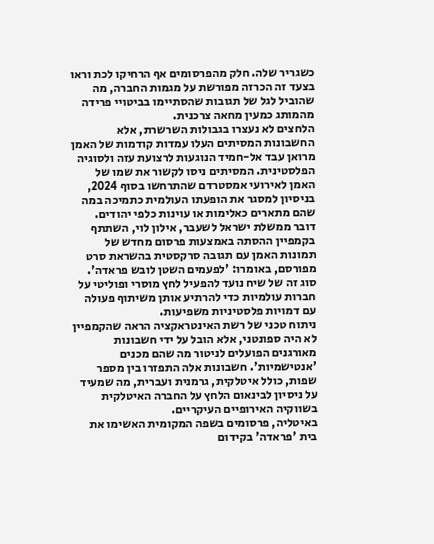כשגריר שלה. חלק מהפרסומים אף הרחיקו לכת וראו בצעד זה הכרזה מפורשת על מגמות החברה, מה שהוביל לגל של תגובות שהסתיימו בביטויי פרידה מהמותג כמעין מחאה צרכנית.
הלחצים לא נעצרו בגבולות השרשרת, אלא החשבונות המסיתים העלו עמדות קודמות של האמן מרואן עבד אל-חמיד הנוגעות לרצועת עזה ולסוגיה הפלסטינית. המסיתים ניסו לקשור את שמו של האמן לאירועי אמסטרדם שהתרחשו בסוף 2024, בניסיון למסגר את הופעתו העולמית כתמיכה במה שהם מתארים כאלימות או עוינות כלפי יהודים.
דובר ממשלת ישראל לשעבר, אילון לוי, השתתף בקמפיין ההסתה באמצעות פרסום מחדש של תמונות האמן עם תגובה סרקסטית בהשראת סרט מפורסם, באומרו: 'לפעמים השטן לובש פראדה'. סוג זה של שיח נועד להפעיל לחץ מוסרי ופוליטי על חברות עולמיות כדי להרתיע אותן משיתוף פעולה עם דמויות פלסטיניות משפיעות.
ניתוח טכני של רשת האינטראקציה הראה שהקמפיין לא היה ספונטני, אלא הובל על ידי חשבונות מאורגנים הפועלים לניטור מה שהם מכנים 'אנטישמיות'. חשבונות אלה התפזרו בין מספר שפות, כולל איטלקית, גרמנית ועברית, מה שמעיד על ניסיון לבינאום הלחץ על החברה האיטלקית בשווקיה האירופיים העיקריים.
באיטליה, פרסומים בשפה המקומית האשימו את בית 'פראדה' בקידום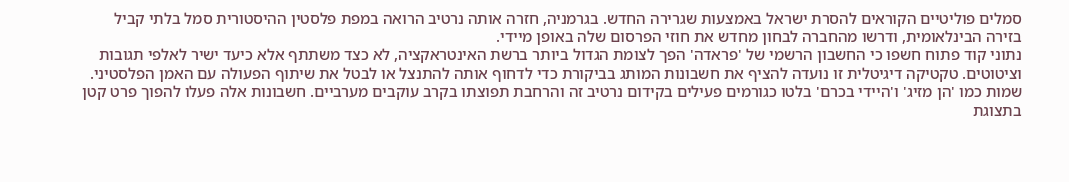סמלים פוליטיים הקוראים להסרת ישראל באמצעות שגרירה החדש. בגרמניה, חזרה אותה נרטיב הרואה במפת פלסטין ההיסטורית סמל בלתי קביל בזירה הבינלאומית, ודרשו מהחברה לבחון מחדש את חוזי הפרסום שלה באופן מיידי.
נתוני קוד פתוח חשפו כי החשבון הרשמי של 'פראדה' הפך לצומת הגדול ביותר ברשת האינטראקציה, לא כצד משתתף אלא כיעד ישיר לאלפי תגובות וציטוטים. טקטיקה דיגיטלית זו נועדה להציף את חשבונות המותג בביקורת כדי לדחוף אותה להתנצל או לבטל את שיתוף הפעולה עם האמן הפלסטיני.
שמות כמו 'הן מזיג' ו'היידי בכרם' בלטו כגורמים פעילים בקידום נרטיב זה והרחבת תפוצתו בקרב עוקבים מערביים. חשבונות אלה פעלו להפוך פרט קטן בתצוגת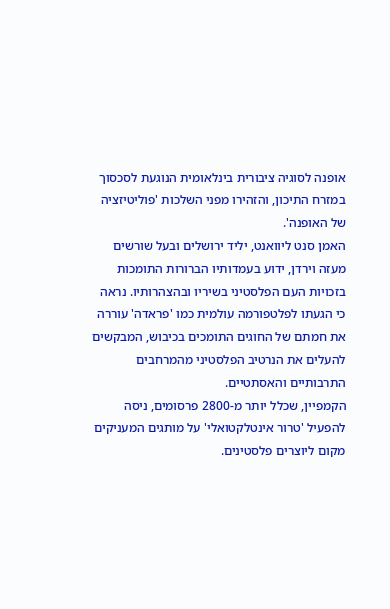אופנה לסוגיה ציבורית בינלאומית הנוגעת לסכסוך במזרח התיכון, והזהירו מפני השלכות 'פוליטיזציה של האופנה'.
האמן סנט ליוואנט, יליד ירושלים ובעל שורשים מעזה וירדן, ידוע בעמדותיו הברורות התומכות בזכויות העם הפלסטיני בשיריו ובהצהרותיו. נראה כי הגעתו לפלטפורמה עולמית כמו 'פראדה' עוררה את חמתם של החוגים התומכים בכיבוש, המבקשים להעלים את הנרטיב הפלסטיני מהמרחבים התרבותיים והאסתטיים.
הקמפיין, שכלל יותר מ-2800 פרסומים, ניסה להפעיל 'טרור אינטלקטואלי' על מותגים המעניקים מקום ליוצרים פלסטינים.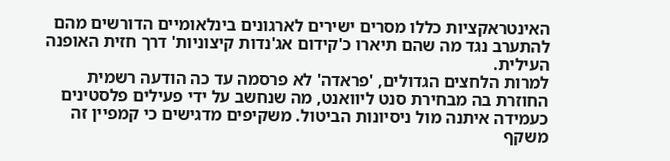האינטראקציות כללו מסרים ישירים לארגונים בינלאומיים הדורשים מהם להתערב נגד מה שהם תיארו כ'קידום אג'נדות קיצוניות' דרך חזית האופנה העילית.
למרות הלחצים הגדולים, 'פראדה' לא פרסמה עד כה הודעה רשמית החוזרת בה מבחירת סנט ליוואנט, מה שנחשב על ידי פעילים פלסטינים כעמידה איתנה מול ניסיונות הביטול. משקיפים מדגישים כי קמפיין זה משקף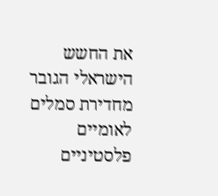את החשש הישראלי הגובר מחדירת סמלים לאומיים פלסטיניים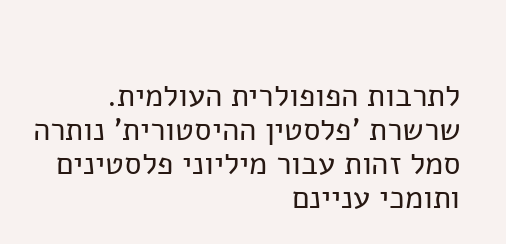לתרבות הפופולרית העולמית.
שרשרת 'פלסטין ההיסטורית' נותרה סמל זהות עבור מיליוני פלסטינים ותומכי עניינם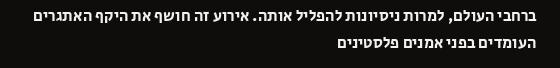ברחבי העולם, למרות ניסיונות להפליל אותה. אירוע זה חושף את היקף האתגרים העומדים בפני אמנים פלסטינים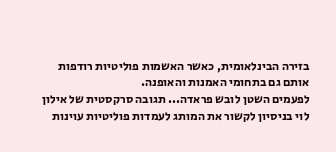בזירה הבינלאומית, כאשר האשמות פוליטיות רודפות אותם גם בתחומי האמנות והאופנה.
לפעמים השטן לובש פראדה... תגובה סרקסטית של אילון לוי בניסיון לקשור את המותג לעמדות פוליטיות עוינות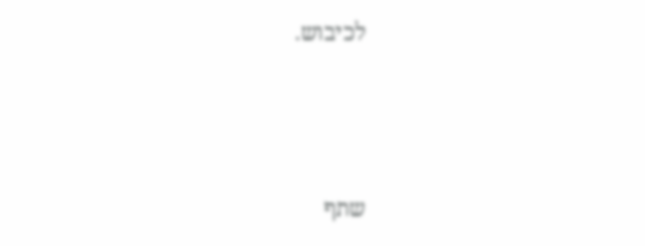לכיבוש.





שתף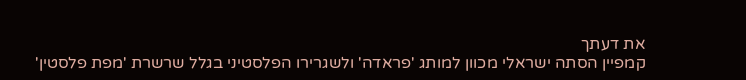את דעתך
קמפיין הסתה ישראלי מכוון למותג 'פראדה' ולשגרירו הפלסטיני בגלל שרשרת 'מפת פלסטין'